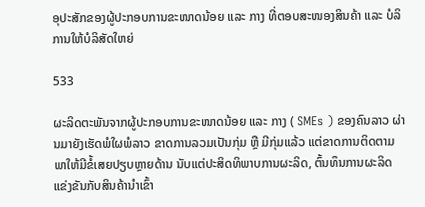ອຸປະສັກຂອງຜູ້ປະກອບການຂະໜາດນ້ອຍ ແລະ ກາງ ທີ່ຕອບສະໜອງສິນຄ້າ ແລະ ບໍລິການໃຫ້ບໍລິສັດໃຫຍ່

533

ຜະລິດຕະພັນຈາກຜູ້ປະກອບການຂະໜາດນ້ອຍ ແລະ ກາງ ( SMEs ) ຂອງຄົນລາວ ຜ່ານມາຍັງເຮັດພໍໃຜພໍລາວ ຂາດການລວມເປັນກຸ່ມ ຫຼື ມີກຸ່ມແລ້ວ ແຕ່ຂາດການຕິດຕາມ ພາໃຫ້ມີຂໍ້ເສຍປຽບຫຼາຍດ້ານ ນັບແຕ່ປະສິດທິພາບການຜະລິດ, ຕົ້ນທຶນການຜະລິດ ແຂ່ງຂັນກັບສິນຄ້ານໍາເຂົ້າ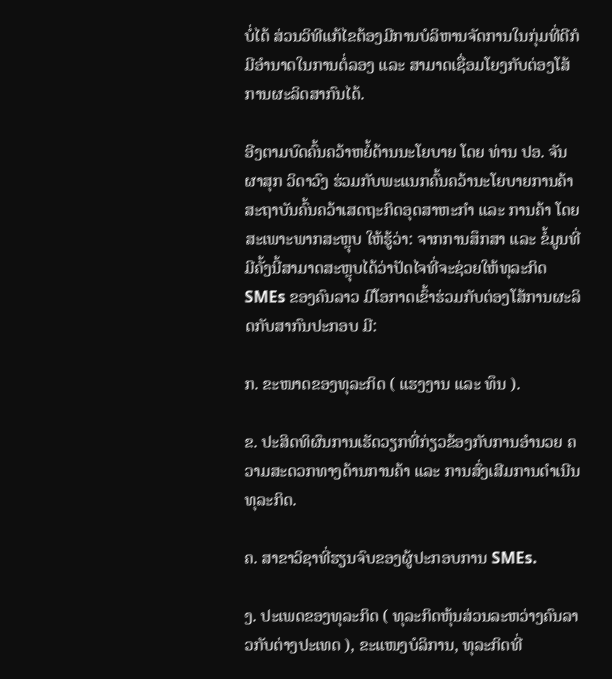ບໍ່ໄດ້ ສ່ວນວິທີແກ້ໄຂຕ້ອງມີການບໍລິຫານຈັດການໃນກຸ່ມທີ່ດີກໍມີອໍານາດໃນການຕໍ່ລອງ ແລະ ສາມາດເຊື່ອມໂຍງກັບຕ່ອງໂສ້ການຜະລິດສາກົນໄດ້.

ອີງຕາມບົດຄົ້ນຄວ້າຫຍໍ້ດ້ານນະໂຍບາຍ ໂດຍ ທ່ານ ປອ. ຈັນຜາສຸກ ວິດາວົງ ຮ່ວມກັບພະແນກຄົ້ນຄວ້ານະໂຍບາຍການຄ້າ ສະຖາບັນຄົ້ນຄວ້າເສດຖະກິດອຸດສາຫະກຳ ແລະ ການຄ້າ ໂດຍສະເພາະພາກສະຫຼຸບ ໃຫ້ຮູ້ວ່າ: ຈາກການສຶກສາ ແລະ ຂໍ້ມູນທີ່ມີຄັ້ງນີ້ສາມາດສະຫຼຸບໄດ້ວ່າປັດໄຈທີ່ຈະຊ່ວຍໃຫ້ທຸລະກິດ SMEs ຂອງຄົນລາວ ມີໂອກາດເຂົ້າຮ່ວມກັບຕ່ອງໂສ້ການຜະລິດກັບສາກົນປະກອບ ມີ:

ກ. ຂະໜາດຂອງທຸລະກິດ ( ແຮງງານ ແລະ ທຶນ ).

ຂ. ປະສິດທິຜົນການເຮັດວຽກທີ່ກ່ຽວຂ້ອງກັບການອໍານວຍ ຄວາມສະດວກທາງດ້ານການຄ້າ ແລະ ການສົ່ງເສີມການດໍາເນີນທຸລະກິດ.

ຄ. ສາຂາວິຊາທີ່ຮຽນຈົບຂອງຜູ້ປະກອບການ SMEs.

ງ. ປະເພດຂອງທຸລະກິດ ( ທຸລະກິດຫຸ້ນສ່ວນລະຫວ່າງຄົນລາວກັບຕ່າງປະເທດ ), ຂະແໜງບໍລິການ, ທຸລະກິດທີ່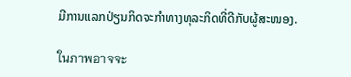ມີການແລກປ່ຽນກິດຈະກໍາທາງທຸລະກິດທີ່ດີກັບຜູ້ສະໜອງ.

ในภาพอาจจะ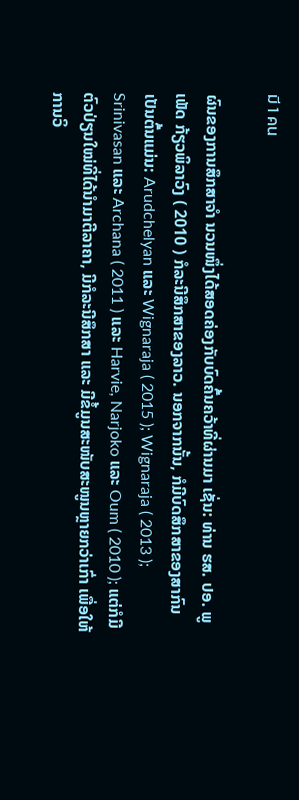มี 1 คน

ຜົນຂອງການສຶກສາຈໍາ ນວນໜຶ່ງໄດ້ສອດຄ່ອງກັບບົດຄົ້ນຄວ້າທີ່ຜ່ານມາ ເຊັ່ນ: ທ່ານ ຮສ. ປອ. ພູເພັດ ກ້ຽວພິລາວົງ ( 2010 ) ກໍລະນີສຶກສາຂອງລາວ. ນອກຈາກນັ້ນ, ກໍມີບົດສຶກສາຂອງສາກົນ ເປັນຕົ້ນແມ່ນ: Arudchelyan ແລະ Wignaraja ( 2015 ); Wignaraja ( 2013 ); Srinivasan ແລະ Archana ( 2011 ) ແລະ Harvie, Narjoko ແລະ Oum ( 2010 ); ແຕ່ກໍມີຕົວປ່ຽນໃໝ່ທີ່ໄດ້ນໍາມາຕີລາຄາ, ມີກໍລະນີສຶກສາ ແລະ ມີຂໍ້ມູນສະໜັບສະໜູນຫຼາຍກວ່າເກົ່າ ເພື່ອໃຫ້ການວິ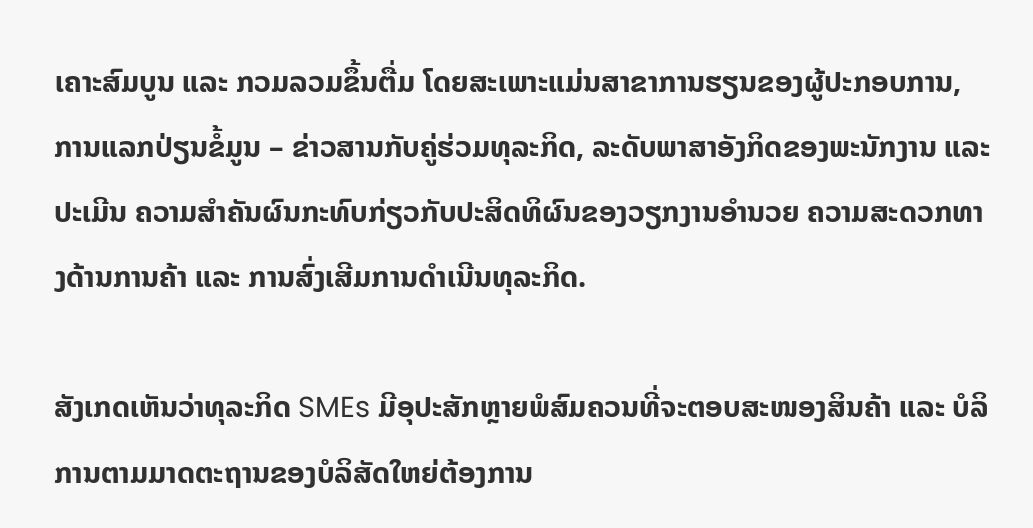ເຄາະສົມບູນ ແລະ ກວມລວມຂຶ້ນຕື່ມ ໂດຍສະເພາະແມ່ນສາຂາການຮຽນຂອງຜູ້ປະກອບການ, ການແລກປ່ຽນຂໍ້ມູນ – ຂ່າວສານກັບຄູ່ຮ່ວມທຸລະກິດ, ລະດັບພາສາອັງກິດຂອງພະນັກງານ ແລະ ປະເມີນ ຄວາມສໍາຄັນຜົນກະທົບກ່ຽວກັບປະສິດທິຜົນຂອງວຽກງານອໍານວຍ ຄວາມສະດວກທາງດ້ານການຄ້າ ແລະ ການສົ່ງເສີມການດໍາເນີນທຸລະກິດ.

ສັງເກດເຫັນວ່າທຸລະກິດ SMEs ມີອຸປະສັກຫຼາຍພໍສົມຄວນທີ່ຈະຕອບສະໜອງສິນຄ້າ ແລະ ບໍລິການຕາມມາດຕະຖານຂອງບໍລິສັດໃຫຍ່ຕ້ອງການ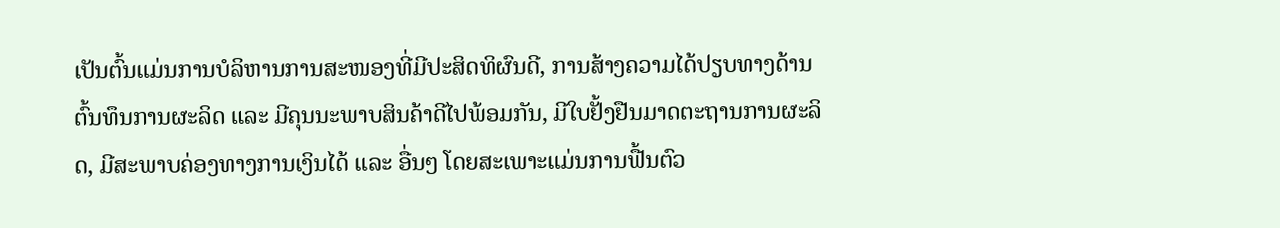ເປັນຕົ້ນແມ່ນການບໍລິຫານການສະໜອງທີ່ມີປະສິດທິຜົນດີ, ການສ້າງຄວາມໄດ້ປຽບທາງດ້ານຕົ້ນທຶນການຜະລິດ ແລະ ມີຄຸນນະພາບສິນຄ້າດີໄປພ້ອມກັນ, ມີໃບຢັ້ງຢືນມາດຕະຖານການຜະລິດ, ມີສະພາບຄ່ອງທາງການເງິນໄດ້ ແລະ ອື່ນໆ ໂດຍສະເພາະແມ່ນການຟື້ນຕົວ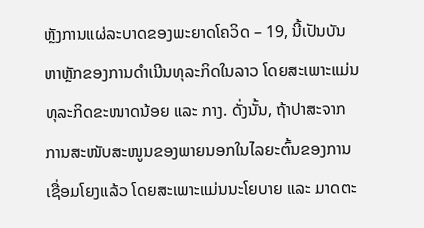ຫຼັງການແຜ່ລະບາດຂອງພະຍາດໂຄວິດ – 19, ນີ້ເປັນບັນຫາຫຼັກຂອງການດໍາເນີນທຸລະກິດໃນລາວ ໂດຍສະເພາະແມ່ນທຸລະກິດຂະໜາດນ້ອຍ ແລະ ກາງ. ດັ່ງນັ້ນ, ຖ້າປາສະຈາກການສະໜັບສະໜູນຂອງພາຍນອກໃນໄລຍະຕົ້ນຂອງການເຊື່ອມໂຍງແລ້ວ ໂດຍສະເພາະແມ່ນນະໂຍບາຍ ແລະ ມາດຕະ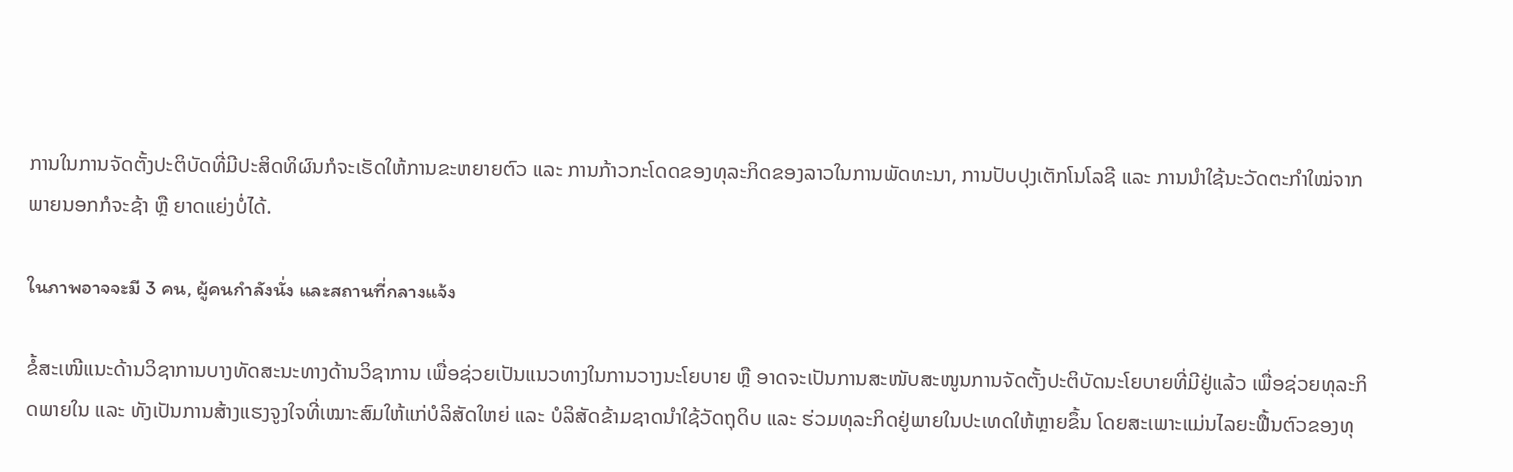ການໃນການຈັດຕັ້ງປະຕິບັດທີ່ມີປະສິດທິຜົນກໍຈະເຮັດໃຫ້ການຂະຫຍາຍຕົວ ແລະ ການກ້າວກະໂດດຂອງທຸລະກິດຂອງລາວໃນການພັດທະນາ, ການປັບປຸງເຕັກໂນໂລຊີ ແລະ ການນໍາໃຊ້ນະວັດຕະກໍາໃໝ່ຈາກພາຍນອກກໍຈະຊ້າ ຫຼື ຍາດແຍ່ງບໍ່ໄດ້.

ในภาพอาจจะมี 3 คน, ผู้คนกำลังนั่ง และสถานที่กลางแจ้ง

ຂໍ້ສະເໜີແນະດ້ານວິຊາການບາງທັດສະນະທາງດ້ານວິຊາການ ເພື່ອຊ່ວຍເປັນແນວທາງໃນການວາງນະໂຍບາຍ ຫຼື ອາດຈະເປັນການສະໜັບສະໜູນການຈັດຕັ້ງປະຕິບັດນະໂຍບາຍທີ່ມີຢູ່ແລ້ວ ເພື່ອຊ່ວຍທຸລະກິດພາຍໃນ ແລະ ທັງເປັນການສ້າງແຮງຈູງໃຈທີ່ເໝາະສົມໃຫ້ແກ່ບໍລິສັດໃຫຍ່ ແລະ ບໍລິສັດຂ້າມຊາດນໍາໃຊ້ວັດຖຸດິບ ແລະ ຮ່ວມທຸລະກິດຢູ່ພາຍໃນປະເທດໃຫ້ຫຼາຍຂຶ້ນ ໂດຍສະເພາະແມ່ນໄລຍະຟື້ນຕົວຂອງທຸ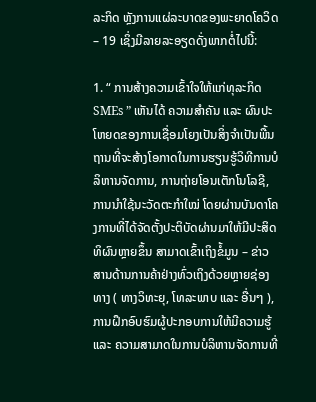ລະກິດ ຫຼັງການແຜ່ລະບາດຂອງພະຍາດໂຄວິດ – 19 ເຊິ່ງມີລາຍລະອຽດດັ່ງພາກຕໍ່ໄປນີ້:

1. “ ການສ້າງຄວາມເຂົ້າໃຈໃຫ້ແກ່ທຸລະກິດ SMEs ” ເຫັນໄດ້ ຄວາມສໍາຄັນ ແລະ ຜົນປະໂຫຍດຂອງການເຊື່ອມໂຍງເປັນສິ່ງຈໍາເປັນພື້ນຖານທີ່ຈະສ້າງໂອກາດໃນການຮຽນຮູ້ວິທີການບໍລິຫານຈັດການ, ການຖ່າຍໂອນເຕັກໂນໂລຊີ, ການນໍາໃຊ້ນະວັດຕະກໍາໃໝ່ ໂດຍຜ່ານບັນດາໂຄງການທີ່ໄດ້ຈັດຕັ້ງປະຕິບັດຜ່ານມາໃຫ້ມີປະສິດທິຜົນຫຼາຍຂຶ້ນ ສາມາດເຂົ້າເຖິງຂໍ້ມູນ – ຂ່າວສານດ້ານການຄ້າຢ່າງທົ່ວເຖິງດ້ວຍຫຼາຍຊ່ອງທາງ ( ທາງວິທະຍຸ, ໂທລະພາບ ແລະ ອື່ນໆ ), ການຝຶກອົບຮົມຜູ້ປະກອບການໃຫ້ມີຄວາມຮູ້ ແລະ ຄວາມສາມາດໃນການບໍລິຫານຈັດການທີ່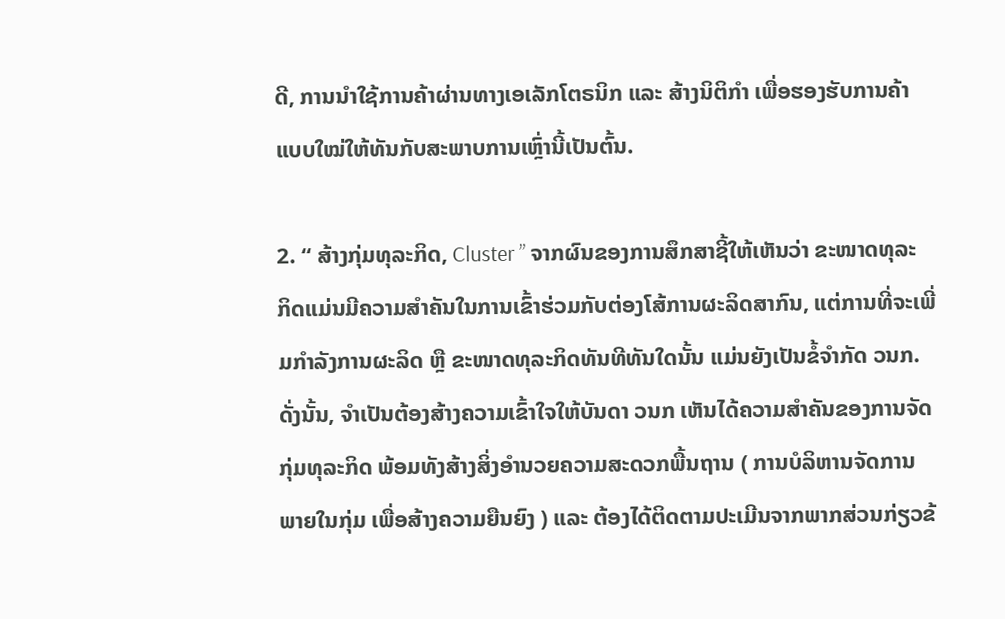ດີ, ການນໍາໃຊ້ການຄ້າຜ່ານທາງເອເລັກໂຕຣນິກ ແລະ ສ້າງນິຕິກໍາ ເພື່ອຮອງຮັບການຄ້າແບບໃໝ່ໃຫ້ທັນກັບສະພາບການເຫຼົ່ານີ້ເປັນຕົ້ນ.

2. “ ສ້າງກຸ່ມທຸລະກິດ, Cluster ” ຈາກຜົນຂອງການສຶກສາຊີ້ໃຫ້ເຫັນວ່າ ຂະໜາດທຸລະກິດແມ່ນມີຄວາມສໍາຄັນໃນການເຂົ້າຮ່ວມກັບຕ່ອງໂສ້ການຜະລິດສາກົນ, ແຕ່ການທີ່ຈະເພີ່ມກໍາລັງການຜະລິດ ຫຼື ຂະໜາດທຸລະກິດທັນທີທັນໃດນັ້ນ ແມ່ນຍັງເປັນຂໍ້ຈໍາກັດ ວນກ. ດັ່ງນັ້ນ, ຈໍາເປັນຕ້ອງສ້າງຄວາມເຂົ້າໃຈໃຫ້ບັນດາ ວນກ ເຫັນໄດ້ຄວາມສໍາຄັນຂອງການຈັດກຸ່ມທຸລະກິດ ພ້ອມທັງສ້າງສິ່ງອໍານວຍຄວາມສະດວກພື້ນຖານ ( ການບໍລິຫານຈັດການພາຍໃນກຸ່ມ ເພື່ອສ້າງຄວາມຍືນຍົງ ) ແລະ ຕ້ອງໄດ້ຕິດຕາມປະເມີນຈາກພາກສ່ວນກ່ຽວຂ້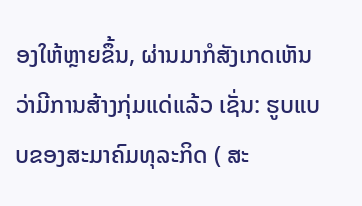ອງໃຫ້ຫຼາຍຂຶ້ນ, ຜ່ານມາກໍສັງເກດເຫັນວ່າມີການສ້າງກຸ່ມແດ່ແລ້ວ ເຊັ່ນ: ຮູບແບບຂອງສະມາຄົມທຸລະກິດ ( ສະ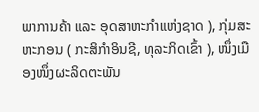ພາການຄ້າ ແລະ ອຸດສາຫະກໍາແຫ່ງຊາດ ), ກຸ່ມສະຫະກອນ ( ກະສິກໍາອິນຊີ, ທຸລະກິດເຂົ້າ ), ໜຶ່ງເມືອງໜຶ່ງຜະລິດຕະພັນ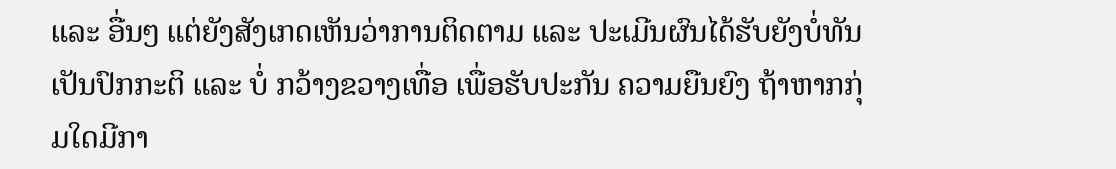ແລະ ອື່ນໆ ແຕ່ຍັງສັງເກດເຫັນວ່າການຕິດຕາມ ແລະ ປະເມີນຜົນໄດ້ຮັບຍັງບໍ່ທັນເປັນປົກກະຕິ ແລະ ບໍ່ ກວ້າງຂວາງເທື່ອ ເພື່ອຮັບປະກັນ ຄວາມຍືນຍົງ ຖ້າຫາກກຸ່ມໃດມີກາ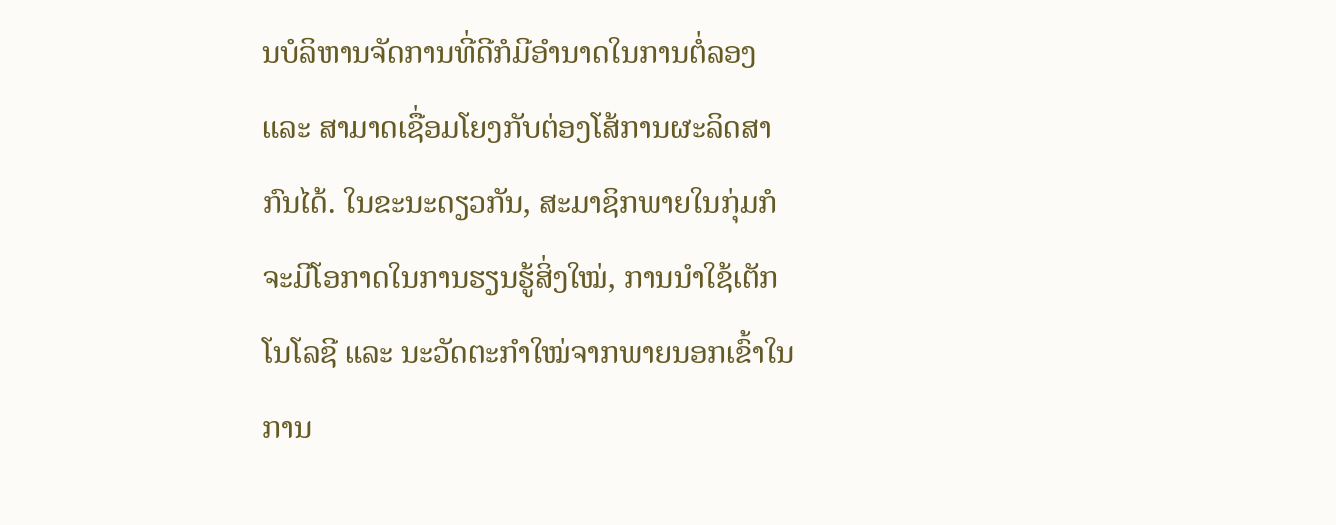ນບໍລິຫານຈັດການທີ່ດີກໍມີອໍານາດໃນການຕໍ່ລອງ ແລະ ສາມາດເຊື່ອມໂຍງກັບຕ່ອງໂສ້ການຜະລິດສາກົນໄດ້. ໃນຂະນະດຽວກັນ, ສະມາຊິກພາຍໃນກຸ່ມກໍຈະມີໂອກາດໃນການຮຽນຮູ້ສິ່ງໃໝ່, ການນໍາໃຊ້ເຕັກໂນໂລຊີ ແລະ ນະວັດຕະກໍາໃໝ່ຈາກພາຍນອກເຂົ້າໃນການ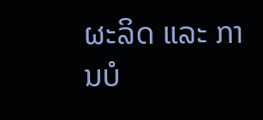ຜະລິດ ແລະ ການບໍ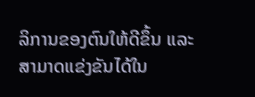ລິການຂອງຕົນໃຫ້ດີຂຶ້ນ ແລະ ສາມາດແຂ່ງຂັນໄດ້ໃນ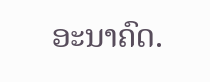ອະນາຄົດ.